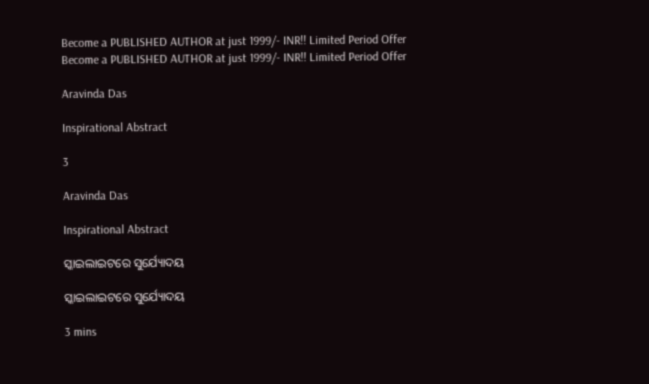Become a PUBLISHED AUTHOR at just 1999/- INR!! Limited Period Offer
Become a PUBLISHED AUTHOR at just 1999/- INR!! Limited Period Offer

Aravinda Das

Inspirational Abstract

3

Aravinda Das

Inspirational Abstract

ସ୍କାଇଲାଇଟରେ ସୁର୍ଯ୍ୟୋଦୟ

ସ୍କାଇଲାଇଟରେ ସୁର୍ଯ୍ୟୋଦୟ

3 mins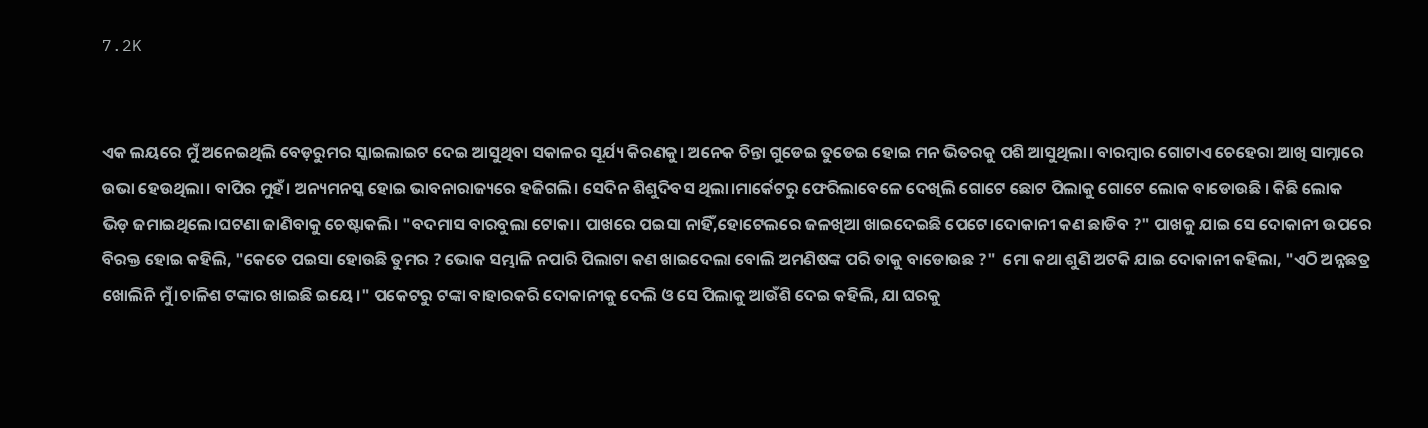7.2K


ଏକ ଲୟରେ ମୁଁ ଅନେଇଥିଲି ବେଡ଼ରୁମର ସ୍କାଇଲାଇଟ ଦେଇ ଆସୁଥିବା ସକାଳର ସୂର୍ଯ୍ୟ କିରଣକୁ। ଅନେକ ଚିନ୍ତା ଗୁଡେଇ ତୁଡେଇ ହୋଇ ମନ ଭିତରକୁ ପଶି ଆସୁଥିଲା। ବାରମ୍ବାର ଗୋଟାଏ ଚେହେରା ଆଖି ସାମ୍ନାରେ ଉଭା ହେଉଥିଲା। ବାପିର ମୁହଁ। ଅନ୍ୟମନସ୍କ ହୋଇ ଭାବନାରାଜ୍ୟରେ ହଜିଗଲି। ସେଦିନ ଶିଶୁଦିବସ ଥିଲା।ମାର୍କେଟରୁ ଫେରିଲାବେଳେ ଦେଖିଲି ଗୋଟେ ଛୋଟ ପିଲାକୁ ଗୋଟେ ଲୋକ ବାଡୋଉଛି । କିଛି ଲୋକ ଭିଡ଼ ଜମାଇଥିଲେ।ଘଟଣା ଜାଣିବାକୁ ଚେଷ୍ଟାକଲି। "ବଦମାସ ବାରବୁଲା ଟୋକା। ପାଖରେ ପଇସା ନାହିଁ,ହୋଟେଲରେ ଜଳଖିଆ ଖାଇଦେଇଛି ପେଟେ।ଦୋକାନୀ କଣ ଛାଡିବ ?" ପାଖକୁ ଯାଇ ସେ ଦୋକାନୀ ଉପରେ ବିରକ୍ତ ହୋଇ କହିଲି, "କେତେ ପଇସା ହୋଉଛି ତୁମର ? ଭୋକ ସମ୍ଭାଳି ନପାରି ପିଲାଟା କଣ ଖାଇଦେଲା ବୋଲି ଅମଣିଷଙ୍କ ପରି ତାକୁ ବାଡୋଉଛ ?"  ମୋ କଥା ଶୁଣି ଅଟକି ଯାଇ ଦୋକାନୀ କହିଲା, "ଏଠି ଅନ୍ନଛତ୍ର ଖୋଲିନି ମୁଁ।ଚାଳିଶ ଟଙ୍କାର ଖାଇଛି ଇୟେ।" ପକେଟରୁ ଟଙ୍କା ବାହାରକରି ଦୋକାନୀକୁ ଦେଲି ଓ ସେ ପିଲାକୁ ଆଉଁଶି ଦେଇ କହିଲି, ଯା ଘରକୁ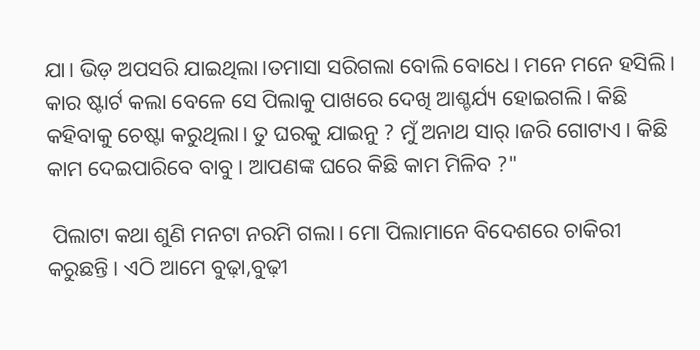ଯା। ଭିଡ଼ ଅପସରି ଯାଇଥିଲା।ତମାସା ସରିଗଲା ବୋଲି ବୋଧେ। ମନେ ମନେ ହସିଲି। କାର ଷ୍ଟାର୍ଟ କଲା ବେଳେ ସେ ପିଲାକୁ ପାଖରେ ଦେଖି ଆଶ୍ଚର୍ଯ୍ୟ ହୋଇଗଲି। କିଛି କହିବାକୁ ଚେଷ୍ଟା କରୁଥିଲା। ତୁ ଘରକୁ ଯାଇନୁ ? ମୁଁ ଅନାଥ ସାର୍।ଜରି ଗୋଟାଏ। କିଛି କାମ ଦେଇପାରିବେ ବାବୁ। ଆପଣଙ୍କ ଘରେ କିଛି କାମ ମିଳିବ ?"

 ପିଲାଟା କଥା ଶୁଣି ମନଟା ନରମି ଗଲା। ମୋ ପିଲାମାନେ ବିଦେଶରେ ଚାକିରୀ କରୁଛନ୍ତି। ଏଠି ଆମେ ବୁଢ଼ା,ବୁଢ଼ୀ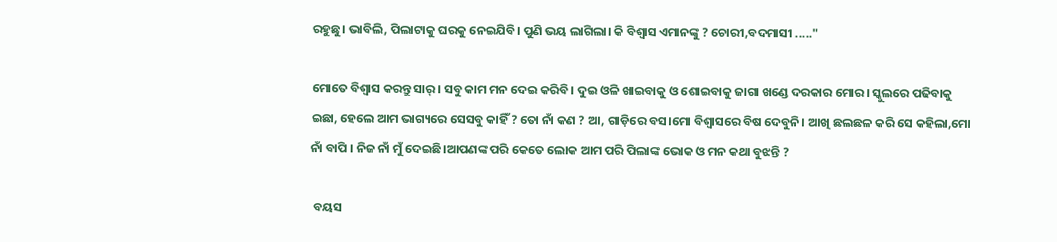ରହୁଛୁ। ଭାବିଲି, ପିଲାଟାକୁ ଘରକୁ ନେଇଯିବି। ପୁଣି ଭୟ ଲାଗିଲା। କି ବିଶ୍ବାସ ଏମାନଙ୍କୁ ? ଚୋରୀ,ବଦମାସୀ ....."

ମୋତେ ବିଶ୍ବାସ କରନ୍ତୁ ସାର୍। ସବୁ କାମ ମନ ଦେଇ କରିବି। ଦୁଇ ଓଳି ଖାଇବାକୁ ଓ ଶୋଇବାକୁ ଜାଗା ଖଣ୍ଡେ ଦରକାର ମୋର। ସ୍କୁଲରେ ପଢିବାକୁ ଇଛା, ହେଲେ ଆମ ଭାଗ୍ୟରେ ସେସବୁ କାହିଁ ? ତୋ ନାଁ କଣ ? ଆ, ଗାଡ଼ିରେ ବସ।ମୋ ବିଶ୍ଵାସରେ ବିଷ ଦେବୁନି। ଆଖି ଛଲଛଳ କରି ସେ କହିଲା,ମୋ ନାଁ ବାପି । ନିଜ ନାଁ ମୁଁ ଦେଇଛି।ଆପଣଙ୍କ ପରି କେତେ ଲୋକ ଆମ ପରି ପିଲାଙ୍କ ଭୋକ ଓ ମନ କଥା ବୁଝନ୍ତି ?

 ବୟସ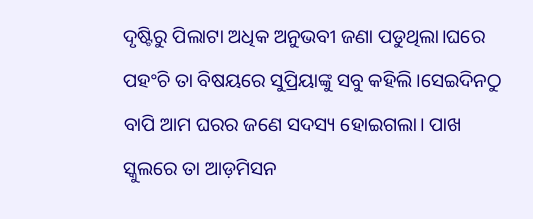ଦୃଷ୍ଟିରୁ ପିଲାଟା ଅଧିକ ଅନୁଭବୀ ଜଣା ପଡୁଥିଲା।ଘରେ ପହଂଚି ତା ବିଷୟରେ ସୁପ୍ରିୟାଙ୍କୁ ସବୁ କହିଲି।ସେଇଦିନଠୁ ବାପି ଆମ ଘରର ଜଣେ ସଦସ୍ୟ ହୋଇଗଲା। ପାଖ ସ୍କୁଲରେ ତା ଆଡ଼ମିସନ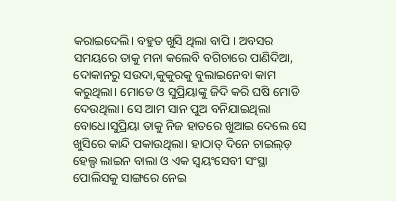କରାଇଦେଲି। ବହୁତ ଖୁସି ଥିଲା ବାପି । ଅବସର ସମୟରେ ତାକୁ ମନା କଲେବି ବଗିଚାରେ ପାଣିଦିଆ, ଦୋକାନରୁ ସଉଦା,କୁକୁରକୁ ବୁଲାଇନେବା କାମ କରୁଥିଲା। ମୋତେ ଓ ସୁପ୍ରିୟାଙ୍କୁ ଜିଦି କରି ଘଷି ମୋଡି ଦେଉଥିଲା। ସେ ଆମ ସାନ ପୁଅ ବନିଯାଇଥିଲା ବୋଧେ।ସୁପ୍ରିୟା ତାକୁ ନିଜ ହାତରେ ଖୁଆଇ ଦେଲେ ସେ ଖୁସିରେ କାନ୍ଦି ପକାଉଥିଲା। ହାଠାତ୍ ଦିନେ ଚାଇଲ୍ଡ଼ ହେଲ୍ପ ଲାଇନ ବାଲା ଓ ଏକ ସ୍ଵୟଂସେବୀ ସଂସ୍ଥା ପୋଲିସକୁ ସାଙ୍ଗରେ ନେଇ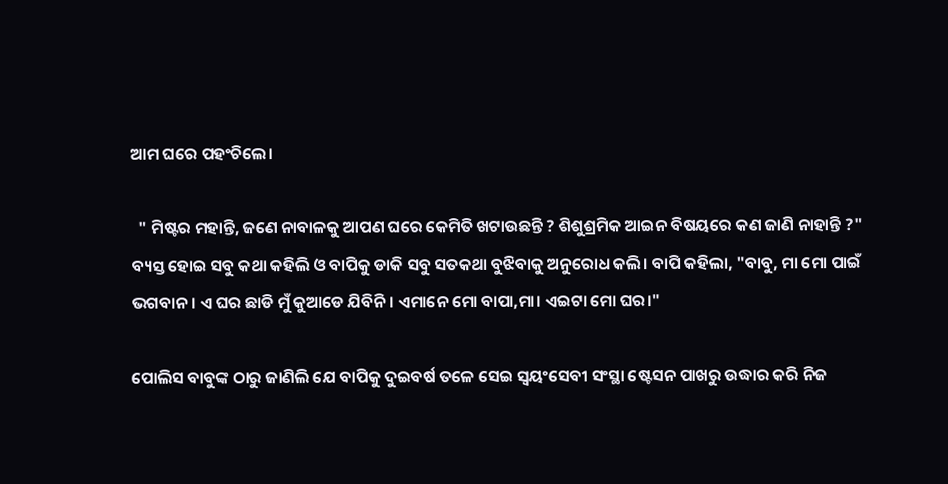ଆମ ଘରେ ପହଂଚିଲେ।

  " ମିଷ୍ଟର ମହାନ୍ତି, ଜଣେ ନାବାଳକୁ ଆପଣ ଘରେ କେମିତି ଖଟାଉଛନ୍ତି ? ଶିଶୁଶ୍ରମିକ ଆଇନ ବିଷୟରେ କଣ ଜାଣି ନାହାନ୍ତି ?" ବ୍ୟସ୍ତ ହୋଇ ସବୁ କଥା କହିଲି ଓ ବାପିକୁ ଡାକି ସବୁ ସତକଥା ବୁଝିବାକୁ ଅନୁରୋଧ କଲି। ବାପି କହିଲା, "ବାବୁ, ମା ମୋ ପାଇଁ ଭଗବାନ। ଏ ଘର ଛାଡି ମୁଁ କୁଆଡେ ଯିବିନି। ଏମାନେ ମୋ ବାପା,ମା। ଏଇଟା ମୋ ଘର।"

ପୋଲିସ ବାବୁଙ୍କ ଠାରୁ ଜାଣିଲି ଯେ ବାପିକୁ ଦୁଇବର୍ଷ ତଳେ ସେଇ ସ୍ୱୟଂସେବୀ ସଂସ୍ଥା ଷ୍ଟେସନ ପାଖରୁ ଉଦ୍ଧାର କରି ନିଜ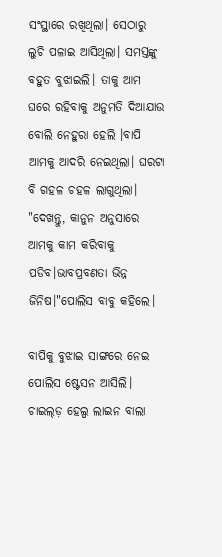ସଂସ୍ଥାରେ ରଖିଥିଲା। ସେଠାରୁ ଲୁଚି ପଳାଇ ଆସିଥିଲା। ସମସ୍ତଙ୍କୁ ବହୁତ ବୁଝାଇଲି। ତାକୁ ଆମ ଘରେ ରହିବାକୁ ଅନୁମତି ଦିଆଯାଉ ବୋଲି ନେହୁରା ହେଲି ।ବାପି ଆମକୁ ଆଦରି ନେଇଥିଲା। ଘରଟା ବି ଗହଳ ଚହଳ ଲାଗୁଥିଲା। "ଦେଖନ୍ତୁ, କାନୁନ ଅନୁସାରେ ଆମକୁ କାମ କରିବାକୁ ପଡିବ।ଭାବପ୍ରବଣତା ଭିନ୍ନ ଜିନିଷ।"ପୋଲିସ ବାବୁ କହିଲେ।

ବାପିକୁ ବୁଝାଇ ସାଙ୍ଗରେ ନେଇ ପୋଲିସ ଷ୍ଟେସନ ଆସିଲି। ଚାଇଲ୍ଡ଼ ହେଲ୍ପ ଲାଇନ ବାଲା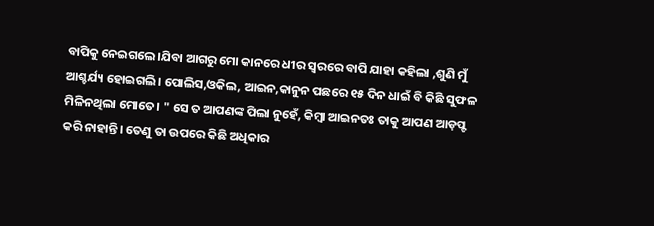ବାପିକୁ ନେଇଗଲେ।ଯିବା ଆଗରୁ ମୋ କାନରେ ଧୀର ସ୍ୱରରେ ବାପି ଯାହା କହିଲା ,ଶୁଣି ମୁଁ ଆଶ୍ଚର୍ଯ୍ୟ ହୋଇଗଲି। ପୋଲିସ,ଓକିଲ, ଆଇନ,କାନୁନ ପଛରେ ୧୫ ଦିନ ଧାଇଁ ବି କିଛି ସୁଫଳ ମିଳିନଥିଲା ମୋତେ। " ସେ ତ ଆପଣଙ୍କ ପିଲା ନୁହେଁ, କିମ୍ବା ଆଇନତଃ ତାକୁ ଆପଣ ଆଡ଼ପ୍ଟ କରି ନାହାନ୍ତି। ତେଣୁ ତା ଉପରେ କିଛି ଅଧିକାର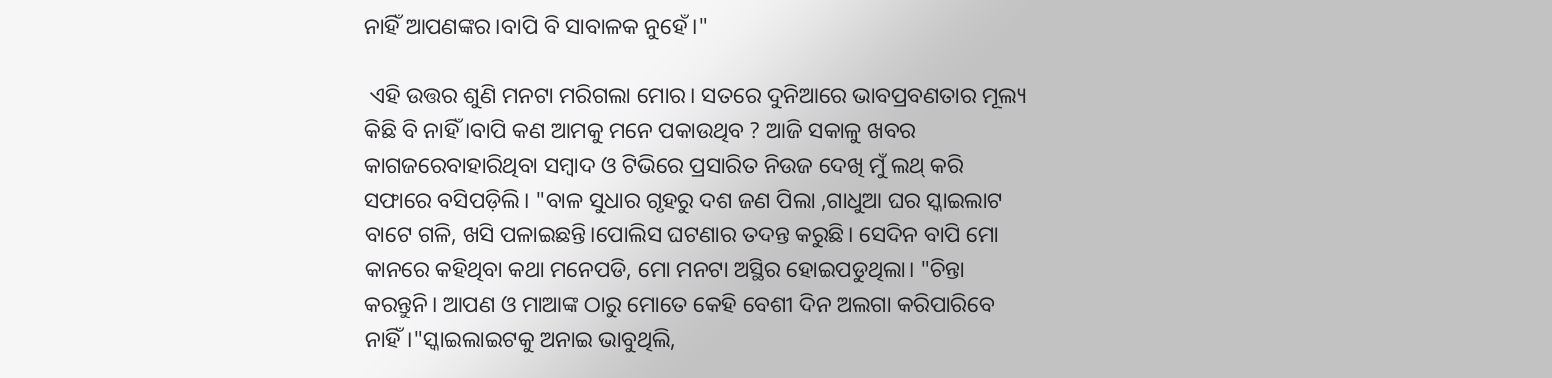ନାହିଁ ଆପଣଙ୍କର।ବାପି ବି ସାବାଳକ ନୁହେଁ।"

 ଏହି ଉତ୍ତର ଶୁଣି ମନଟା ମରିଗଲା ମୋର। ସତରେ ଦୁନିଆରେ ଭାବପ୍ରବଣତାର ମୂଲ୍ୟ କିଛି ବି ନାହିଁ ।ବାପି କଣ ଆମକୁ ମନେ ପକାଉଥିବ ? ଆଜି ସକାଳୁ ଖବର କାଗଜରେବାହାରିଥିବା ସମ୍ବାଦ ଓ ଟିଭିରେ ପ୍ରସାରିତ ନିଉଜ ଦେଖି ମୁଁ ଲଥ୍ କରି ସଫାରେ ବସିପଡ଼ିଲି। "ବାଳ ସୁଧାର ଗୃହରୁ ଦଶ ଜଣ ପିଲା ,ଗାଧୁଆ ଘର ସ୍କାଇଲାଟ ବାଟେ ଗଳି, ଖସି ପଳାଇଛନ୍ତି।ପୋଲିସ ଘଟଣାର ତଦନ୍ତ କରୁଛି। ସେଦିନ ବାପି ମୋ କାନରେ କହିଥିବା କଥା ମନେପଡି, ମୋ ମନଟା ଅସ୍ଥିର ହୋଇପଡୁଥିଲା। "ଚିନ୍ତା କରନ୍ତୁନି। ଆପଣ ଓ ମାଆଙ୍କ ଠାରୁ ମୋତେ କେହି ବେଶୀ ଦିନ ଅଲଗା କରିପାରିବେ ନାହିଁ।"ସ୍କାଇଲାଇଟକୁ ଅନାଇ ଭାବୁଥିଲି,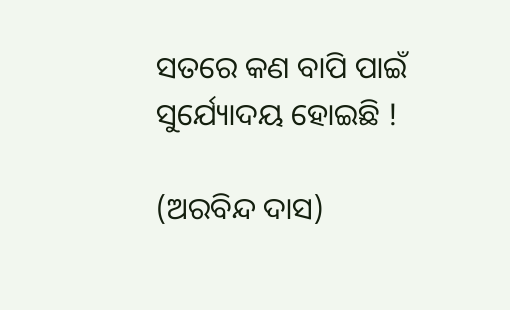ସତରେ କଣ ବାପି ପାଇଁ ସୁର୍ଯ୍ୟୋଦୟ ହୋଇଛି !

(ଅରବିନ୍ଦ ଦାସ)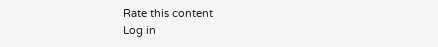Rate this content
Log in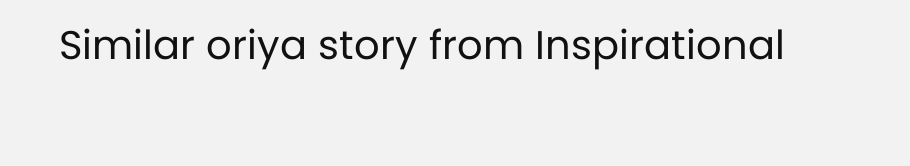Similar oriya story from Inspirational